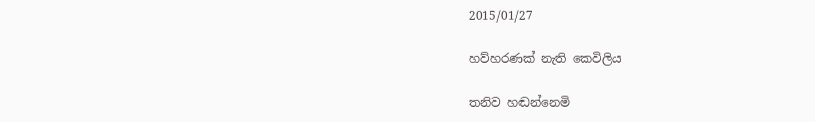2015/01/27

හව්හරණක් නැති කෙවිලිය

තනිව හඬන්නෙමි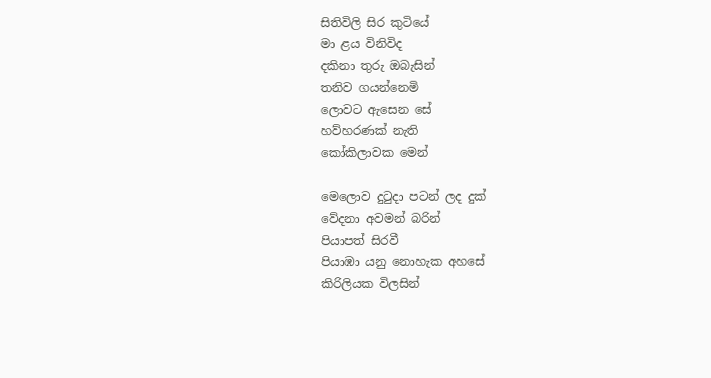සිතිවිලි සිර කුටියේ
මා ළය විනිවිද
දකිනා තුරු ඔබැසින්
තනිව ගයන්නෙමි
ලොවට ඇසෙන සේ
හව්හරණක් නැති
කෝකිලාවක මෙන්

මෙලොව දුටුදා පටන් ලද දුක්
වේදනා අවමන් බරින්
පියාපත් සිරවී
පියාඹා යනු නොහැක අහසේ
කිරිලියක විලසින්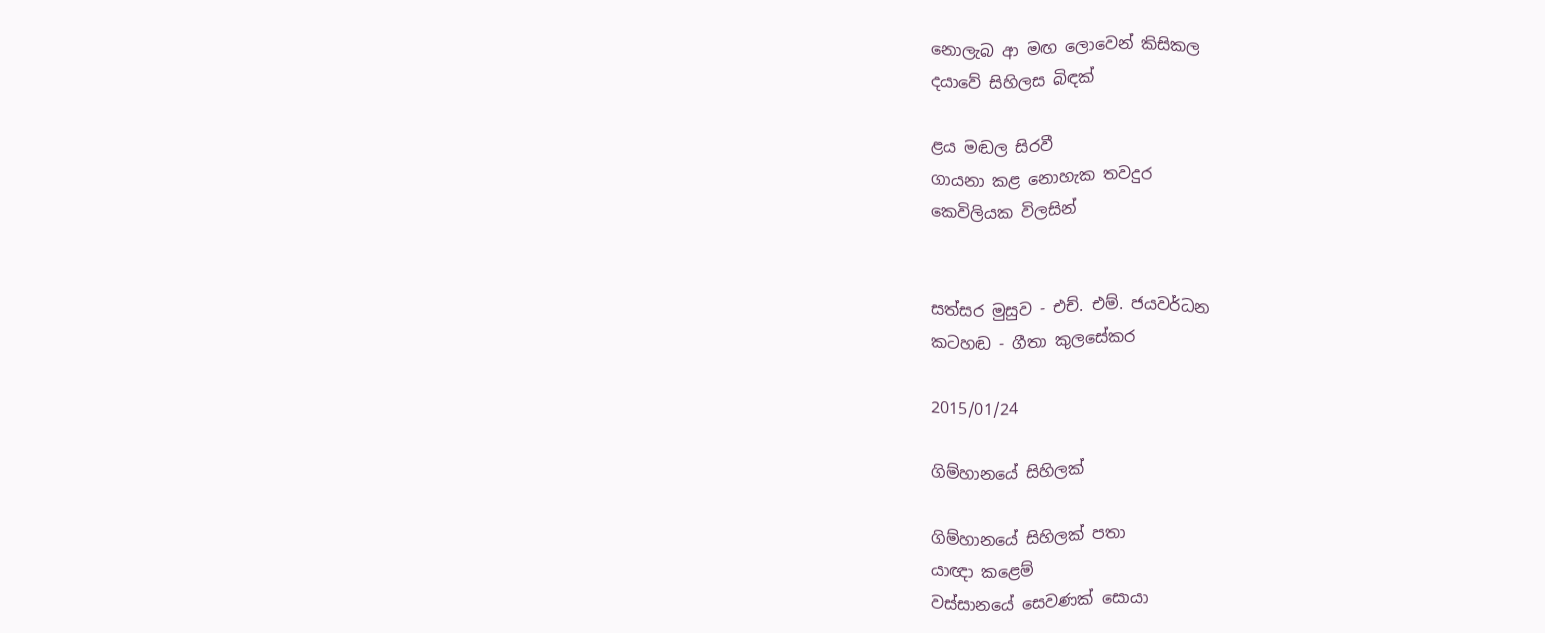නොලැබ ආ මඟ ලොවෙන් කිසිකල
දයාවේ සිහිලස බිඳක්

ළය මඬල සිරවී
ගායනා කළ නොහැක තවදුර
කෙවිලියක විලසින්


සත්සර මුසුව - එච්. එම්. ජයවර්ධන
කටහඬ - ගීතා කුලසේකර

2015/01/24

ගිම්හානයේ සිහිලක්

ගිම්හානයේ සිහිලක් පතා
යාඥා කළෙම්
වස්සානයේ සෙවණක් සොයා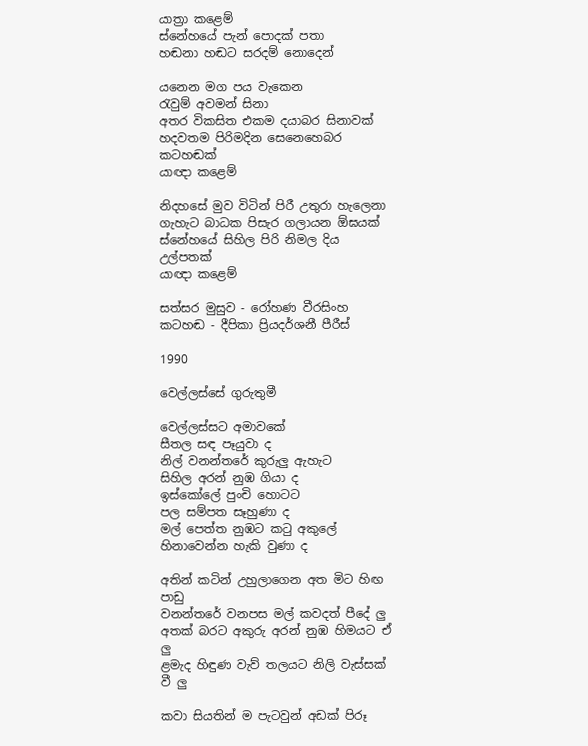යාත්‍රා කළෙම්
ස්නේහයේ පැන් පොදක් පතා
හඬනා හඬට සරදම් නොදෙන්

යනෙන මග පය වැකෙන
රැවුම් අවමන් සිනා
අතර විකසිත එකම දයාබර සිනාවක්
හදවතම පිරිමදින සෙනෙහෙබර කටහඬක්
යාඥා කළෙම්

නිදහසේ මුව විටින් පිරී උතුරා හැලෙනා
ගැහැට බාධක පිසැර ගලායන ඕඝයක්
ස්නේහයේ සිහිල පිරි නිමල දිය උල්පතක්
යාඥා කළෙම්

සත්සර මුසුව - රෝහණ වීරසිංහ
කටහඬ - දීපිකා ප්‍රියදර්ශනී පීරීස්

1990

වෙල්ලස්සේ ගුරුතුමී

වෙල්ලස්සට අමාවකේ
සීතල සඳ පෑයුවා ද
නිල් වනන්තරේ කුරුලු ඇහැට
සිහිල අරන් නුඹ ගියා ද
ඉස්කෝලේ පුංචි හොටට
පල සම්පත සෑහුණා ද
මල් පෙත්ත නුඹට කටු අකුලේ
හිනාවෙන්න හැකි වුණා ද

අතින් කටින් උහුලාගෙන අත මිට හිඟ පාඩු
වනන්තරේ වනපස මල් කවදත් පීදේ ලු
අතක් බරට අකුරු අරන් නුඹ හිමයට ඒ ලු
ළමැද හිඳුණ වැව් තලයට නිලි වැස්සක් වී ලු

කවා සියතින් ම පැටවුන් අඩක් පිරූ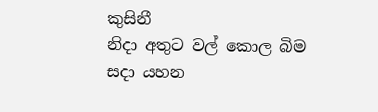කුසිනී
නිදා අතුට වල් කොල බිම සදා යහන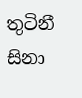තුටිනී
සිනා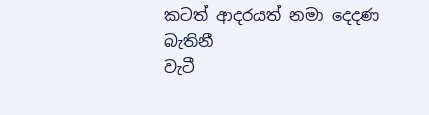කටත් ආදරයත් නමා දෙදණ බැතිනී
වැටී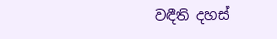වඳීති දහස්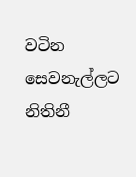වටින සෙවනැල්ලට නිතිනී